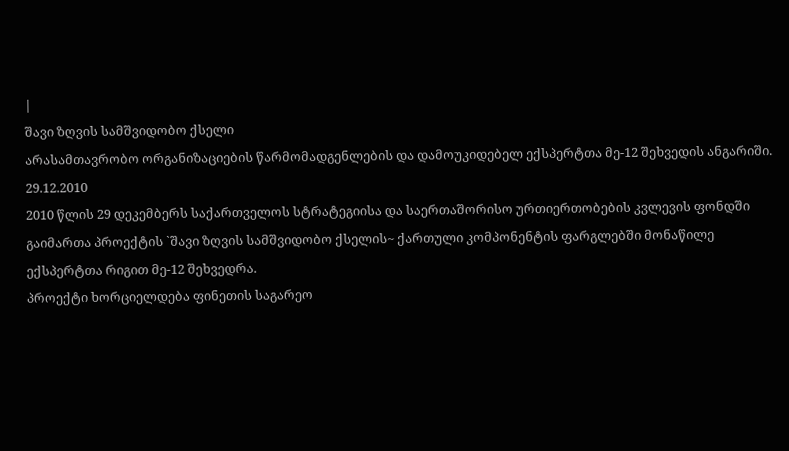|
შავი ზღვის სამშვიდობო ქსელი
არასამთავრობო ორგანიზაციების წარმომადგენლების და დამოუკიდებელ ექსპერტთა მე-12 შეხვედის ანგარიში.
29.12.2010
2010 წლის 29 დეკემბერს საქართველოს სტრატეგიისა და საერთაშორისო ურთიერთობების კვლევის ფონდში გაიმართა პროექტის `შავი ზღვის სამშვიდობო ქსელის~ ქართული კომპონენტის ფარგლებში მონაწილე ექსპერტთა რიგით მე-12 შეხვედრა.
პროექტი ხორციელდება ფინეთის საგარეო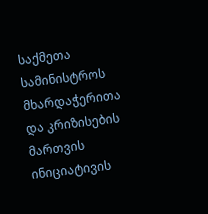საქმეთა სამინისტროს მხარდაჭერითა და კრიზისების მართვის ინიციატივის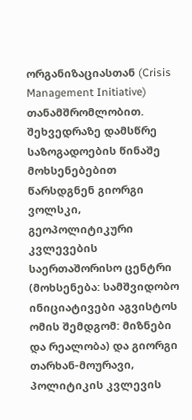ორგანიზაციასთან (Crisis Management Initiative) თანამშრომლობით.
შეხვედრაზე დამსწრე საზოგადოების წინაშე მოხსენებებით წარსდგნენ გიორგი ვოლსკი, გეოპოლიტიკური კვლევების საერთაშორისო ცენტრი (მოხსენება: სამშვიდობო ინიციატივები აგვისტოს ომის შემდგომ: მიზნები და რეალობა) და გიორგი თარხან-მოურავი, პოლიტიკის კვლევის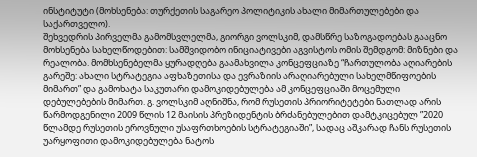ინსტიტუტი (მოხსენება: თურქეთის საგარეო პოლიტიკის ახალი მიმართულებები და საქართველო).
შეხვედრის პირველმა გამომსვლელმა, გიორგი ვოლსკიმ, დამსწრე საზოგადოებას გააცნო მოხსენება სახელწოდებით: სამშვიდობო ინიციატივები აგვისტოს ომის შემდგომ: მიზნები და რეალობა. მომხსენებელმა ყურადღება გაამახვილა კონცეფციაზე “ჩართულობა აღიარების გარეშე: ახალი სტრატეგია აფხაზეთისა და ევრაზიის არაღიარებული სახელმწიფოების მიმართ” და გამოხატა საკუთარი დამოკიდებულება ამ კონცეფციაში მოცემული დებულებების მიმართ. გ. ვოლსკიმ აღნიშნა, რომ რუსეთის პრიორიტეტები ნათლად არის წარმოდგენილი 2009 წლის 12 მაისის პრეზიდენტის ბრძანებულებით დამტკიცებულ ”2020 წლამდე რუსეთის ეროვნული უსაფრთხოების სტრატეგიაში”, სადაც აშკარად ჩანს რუსეთის უარყოფითი დამოკიდებულება ნატოს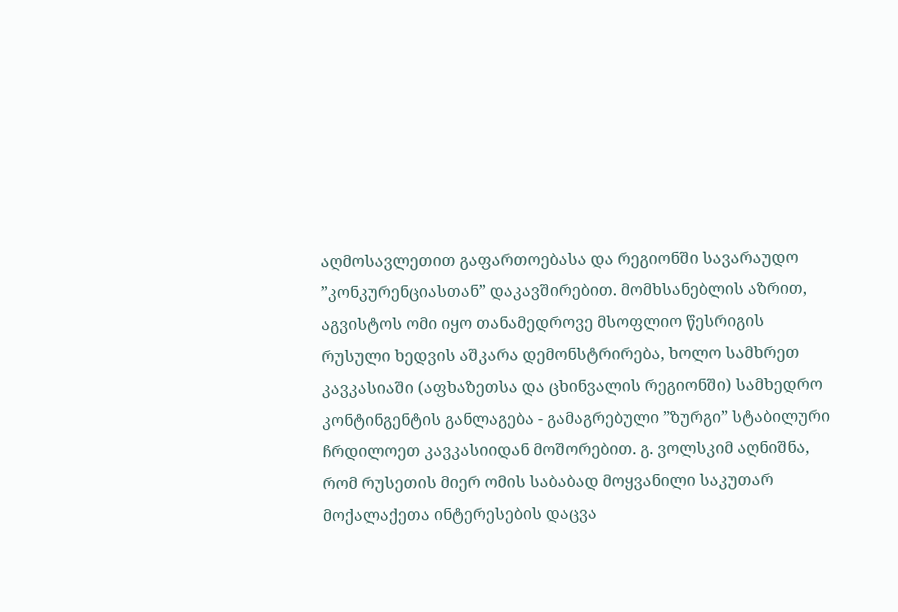აღმოსავლეთით გაფართოებასა და რეგიონში სავარაუდო ”კონკურენციასთან” დაკავშირებით. მომხსანებლის აზრით, აგვისტოს ომი იყო თანამედროვე მსოფლიო წესრიგის რუსული ხედვის აშკარა დემონსტრირება, ხოლო სამხრეთ კავკასიაში (აფხაზეთსა და ცხინვალის რეგიონში) სამხედრო კონტინგენტის განლაგება - გამაგრებული ”ზურგი” სტაბილური ჩრდილოეთ კავკასიიდან მოშორებით. გ. ვოლსკიმ აღნიშნა, რომ რუსეთის მიერ ომის საბაბად მოყვანილი საკუთარ მოქალაქეთა ინტერესების დაცვა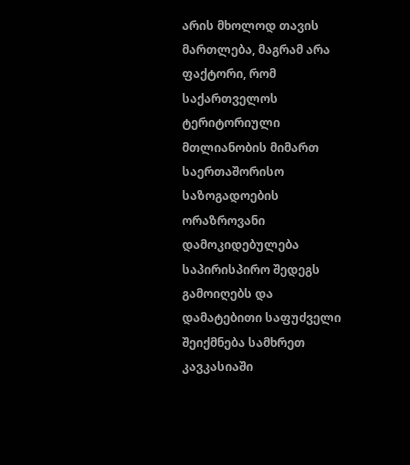არის მხოლოდ თავის მართლება, მაგრამ არა ფაქტორი, რომ საქართველოს ტერიტორიული მთლიანობის მიმართ საერთაშორისო საზოგადოების ორაზროვანი დამოკიდებულება საპირისპირო შედეგს გამოიღებს და დამატებითი საფუძველი შეიქმნება სამხრეთ კავკასიაში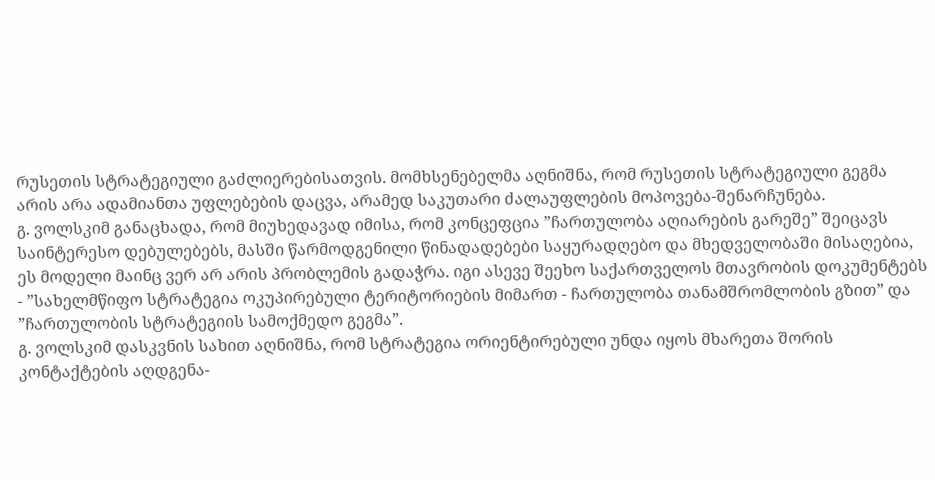რუსეთის სტრატეგიული გაძლიერებისათვის. მომხსენებელმა აღნიშნა, რომ რუსეთის სტრატეგიული გეგმა არის არა ადამიანთა უფლებების დაცვა, არამედ საკუთარი ძალაუფლების მოპოვება-შენარჩუნება.
გ. ვოლსკიმ განაცხადა, რომ მიუხედავად იმისა, რომ კონცეფცია ”ჩართულობა აღიარების გარეშე” შეიცავს საინტერესო დებულებებს, მასში წარმოდგენილი წინადადებები საყურადღებო და მხედველობაში მისაღებია, ეს მოდელი მაინც ვერ არ არის პრობლემის გადაჭრა. იგი ასევე შეეხო საქართველოს მთავრობის დოკუმენტებს - ”სახელმწიფო სტრატეგია ოკუპირებული ტერიტორიების მიმართ - ჩართულობა თანამშრომლობის გზით” და ”ჩართულობის სტრატეგიის სამოქმედო გეგმა”.
გ. ვოლსკიმ დასკვნის სახით აღნიშნა, რომ სტრატეგია ორიენტირებული უნდა იყოს მხარეთა შორის კონტაქტების აღდგენა-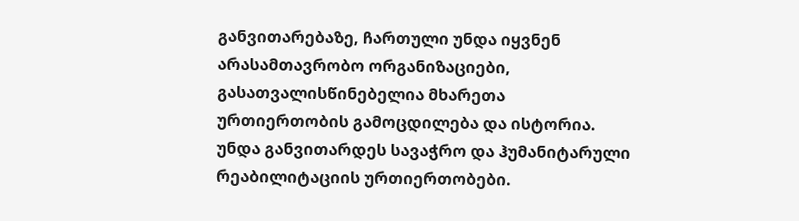განვითარებაზე, ჩართული უნდა იყვნენ არასამთავრობო ორგანიზაციები, გასათვალისწინებელია მხარეთა ურთიერთობის გამოცდილება და ისტორია. უნდა განვითარდეს სავაჭრო და ჰუმანიტარული რეაბილიტაციის ურთიერთობები.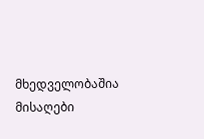მხედველობაშია მისაღები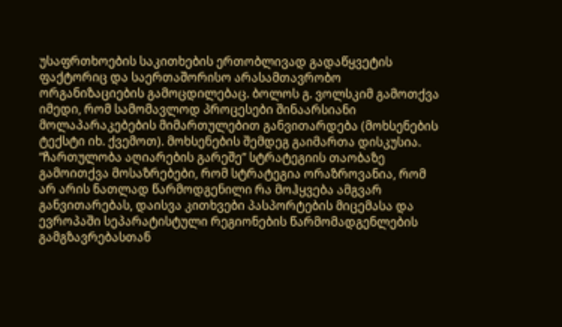უსაფრთხოების საკითხების ერთობლივად გადაწყვეტის ფაქტორიც და საერთაშორისო არასამთავრობო ორგანიზაციების გამოცდილებაც. ბოლოს გ. ვოლსკიმ გამოთქვა იმედი, რომ სამომავლოდ პროცესები შინაარსიანი მოლაპარაკებების მიმართულებით განვითარდება (მოხსენების ტექსტი იხ. ქვემოთ). მოხსენების შემდეგ გაიმართა დისკუსია. “ჩართულობა აღიარების გარეშე” სტრატეგიის თაობაზე გამოითქვა მოსაზრებები, რომ სტრატეგია ორაზროვანია, რომ არ არის ნათლად წარმოდგენილი რა მოჰყვება ამგვარ განვითარებას, დაისვა კითხვები პასპორტების მიცემასა და ევროპაში სეპარატისტული რეგიონების წარმომადგენლების გამგზავრებასთან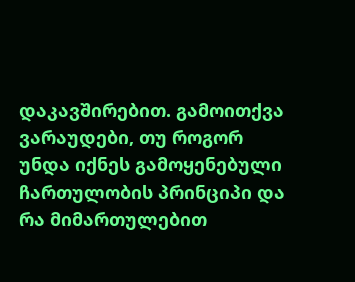დაკავშირებით. გამოითქვა ვარაუდები, თუ როგორ უნდა იქნეს გამოყენებული ჩართულობის პრინციპი და რა მიმართულებით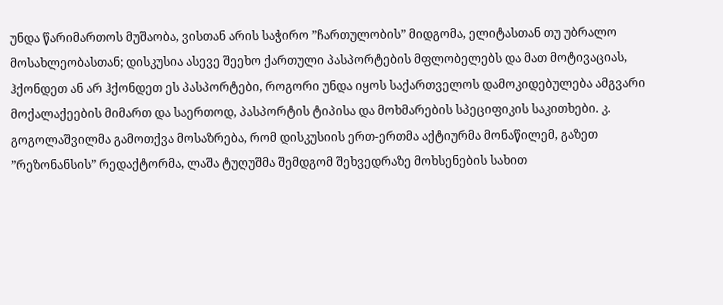უნდა წარიმართოს მუშაობა, ვისთან არის საჭირო ”ჩართულობის” მიდგომა, ელიტასთან თუ უბრალო მოსახლეობასთან; დისკუსია ასევე შეეხო ქართული პასპორტების მფლობელებს და მათ მოტივაციას, ჰქონდეთ ან არ ჰქონდეთ ეს პასპორტები, როგორი უნდა იყოს საქართველოს დამოკიდებულება ამგვარი მოქალაქეების მიმართ და საერთოდ, პასპორტის ტიპისა და მოხმარების სპეციფიკის საკითხები. კ. გოგოლაშვილმა გამოთქვა მოსაზრება, რომ დისკუსიის ერთ-ერთმა აქტიურმა მონაწილემ, გაზეთ ”რეზონანსის” რედაქტორმა, ლაშა ტუღუშმა შემდგომ შეხვედრაზე მოხსენების სახით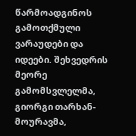წარმოადგინოს გამოთქმული ვარაუდები და იდეები. შეხვედრის მეორე გამომსვლელმა, გიორგი თარხან-მოურავმა,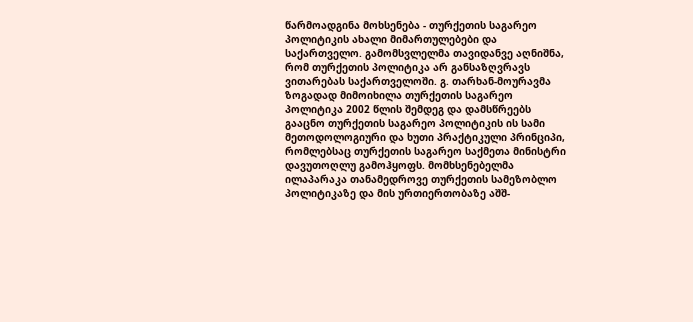წარმოადგინა მოხსენება - თურქეთის საგარეო პოლიტიკის ახალი მიმართულებები და საქართველო. გამომსვლელმა თავიდანვე აღნიშნა, რომ თურქეთის პოლიტიკა არ განსაზღვრავს ვითარებას საქართველოში. გ. თარხან-მოურავმა ზოგადად მიმოიხილა თურქეთის საგარეო პოლიტიკა 2002 წლის შემდეგ და დამსწრეებს გააცნო თურქეთის საგარეო პოლიტიკის ის სამი მეთოდოლოგიური და ხუთი პრაქტიკული პრინციპი, რომლებსაც თურქეთის საგარეო საქმეთა მინისტრი დავუთოღლუ გამოჰყოფს. მომხსენებელმა ილაპარაკა თანამედროვე თურქეთის სამეზობლო პოლიტიკაზე და მის ურთიერთობაზე აშშ-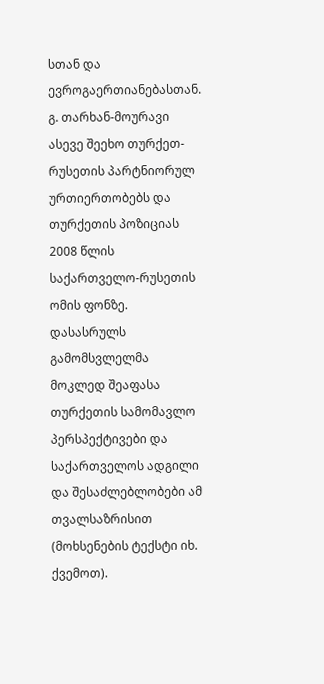სთან და ევროგაერთიანებასთან. გ. თარხან-მოურავი ასევე შეეხო თურქეთ-რუსეთის პარტნიორულ ურთიერთობებს და თურქეთის პოზიციას 2008 წლის საქართველო-რუსეთის ომის ფონზე. დასასრულს გამომსვლელმა მოკლედ შეაფასა თურქეთის სამომავლო პერსპექტივები და საქართველოს ადგილი და შესაძლებლობები ამ თვალსაზრისით (მოხსენების ტექსტი იხ. ქვემოთ).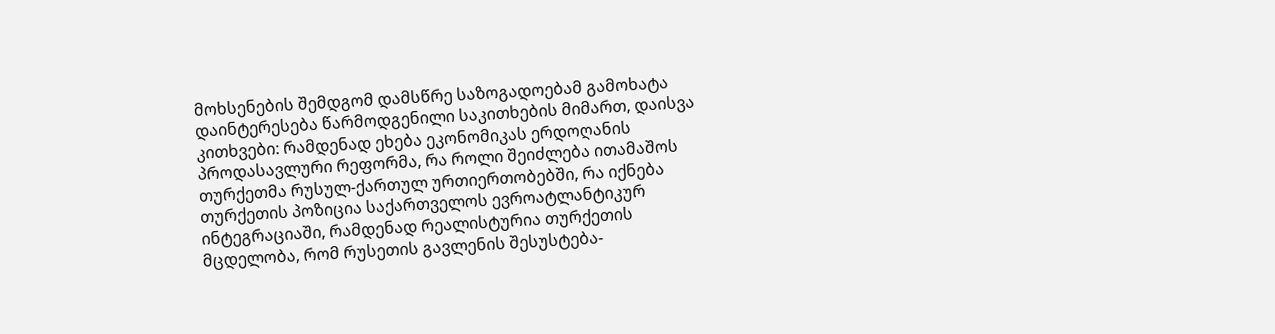მოხსენების შემდგომ დამსწრე საზოგადოებამ გამოხატა დაინტერესება წარმოდგენილი საკითხების მიმართ, დაისვა კითხვები: რამდენად ეხება ეკონომიკას ერდოღანის პროდასავლური რეფორმა, რა როლი შეიძლება ითამაშოს თურქეთმა რუსულ-ქართულ ურთიერთობებში, რა იქნება თურქეთის პოზიცია საქართველოს ევროატლანტიკურ ინტეგრაციაში, რამდენად რეალისტურია თურქეთის მცდელობა, რომ რუსეთის გავლენის შესუსტება-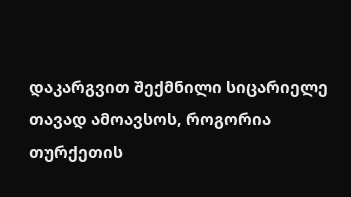დაკარგვით შექმნილი სიცარიელე თავად ამოავსოს, როგორია თურქეთის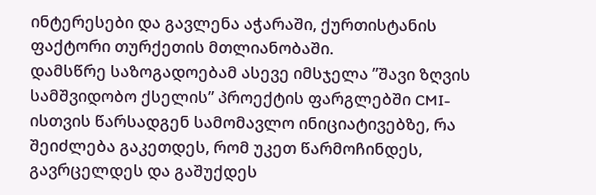ინტერესები და გავლენა აჭარაში, ქურთისტანის ფაქტორი თურქეთის მთლიანობაში.
დამსწრე საზოგადოებამ ასევე იმსჯელა ”შავი ზღვის სამშვიდობო ქსელის” პროექტის ფარგლებში CMI-ისთვის წარსადგენ სამომავლო ინიციატივებზე, რა შეიძლება გაკეთდეს, რომ უკეთ წარმოჩინდეს, გავრცელდეს და გაშუქდეს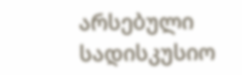არსებული სადისკუსიო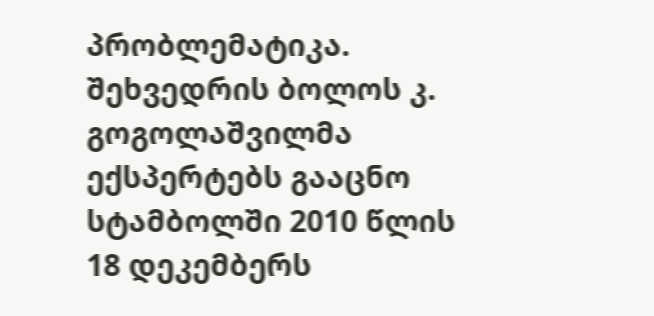პრობლემატიკა. შეხვედრის ბოლოს კ. გოგოლაშვილმა ექსპერტებს გააცნო სტამბოლში 2010 წლის 18 დეკემბერს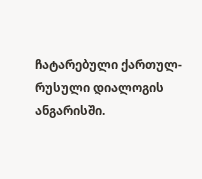ჩატარებული ქართულ-რუსული დიალოგის ანგარისში.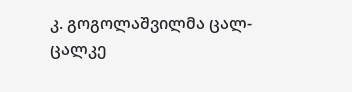კ. გოგოლაშვილმა ცალ-ცალკე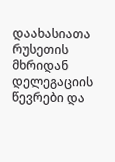დაახასიათა რუსეთის მხრიდან დელეგაციის წევრები და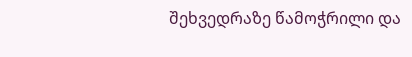შეხვედრაზე წამოჭრილი და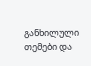განხილული თემები და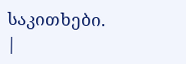საკითხები.
|